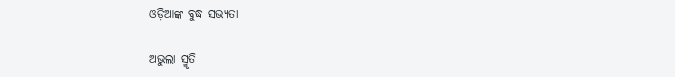ଓଡ଼ିଆଙ୍କ ବୁଦ୍ଧ ସଭ୍ୟତା

ଅଭୁଲା ସ୍ମୃତି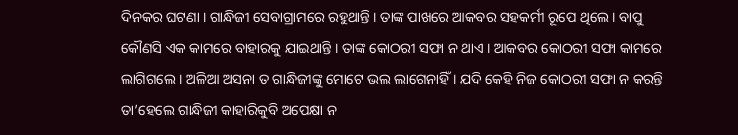ଦିନକର ଘଟଣା । ଗାନ୍ଧିଜୀ ସେବାଗ୍ରାମରେ ରହୁଥାନ୍ତି । ତାଙ୍କ ପାଖରେ ଆକବର ସହକର୍ମୀ ରୂପେ ଥିଲେ । ବାପୁ କୌଣସି ଏକ କାମରେ ବାହାରକୁ ଯାଇଥାନ୍ତି । ତାଙ୍କ କୋଠରୀ ସଫା ନ ଥାଏ । ଆକବର କୋଠରୀ ସଫା କାମରେ ଲାଗିଗଲେ । ଅଳିଆ ଅସନା ତ ଗାନ୍ଧିଜୀଙ୍କୁ ମୋଟେ ଭଲ ଲାଗେନାହିଁ । ଯଦି କେହି ନିଜ କୋଠରୀ ସଫା ନ କରନ୍ତି ତା’ହେଲେ ଗାନ୍ଧିଜୀ କାହାରିକୁବି ଅପେକ୍ଷା ନ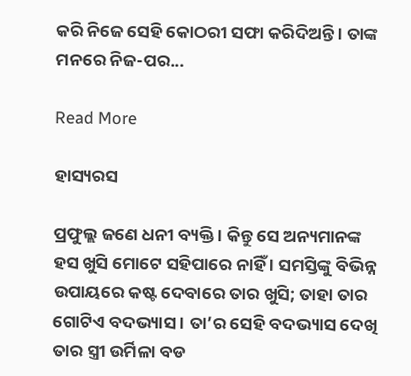କରି ନିଜେ ସେହି କୋଠରୀ ସଫା କରିଦିଅନ୍ତି । ତାଙ୍କ ମନରେ ନିଜ-ପର...

Read More

ହାସ୍ୟରସ

ପ୍ରଫୁଲ୍ଲ ଜଣେ ଧନୀ ବ୍ୟକ୍ତି । କିନ୍ତୁ ସେ ଅନ୍ୟମାନଙ୍କ ହସ ଖୁସି ମୋଟେ ସହିପାରେ ନାହିଁ । ସମସ୍ତିଙ୍କୁ ବିଭିନ୍ନ ଉପାୟରେ କଷ୍ଟ ଦେବାରେ ତାର ଖୁସି; ତାହା ତାର ଗୋଟିଏ ବଦଭ୍ୟାସ । ତା’ର ସେହି ବଦଭ୍ୟାସ ଦେଖି ତାର ସ୍ତ୍ରୀ ଉର୍ମିଳା ବଡ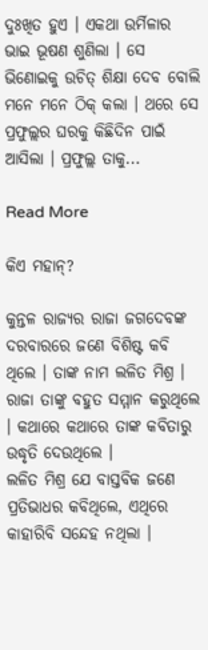ଦୁଃଖିତ ହୁଏ । ଏକଥା ଉର୍ମିଳାର ଭାଇ ଭୂଷଣ ଶୁଣିଲା । ସେ ଭିଣୋଇକୁ ଉଚିତ୍ ଶିକ୍ଷା ଦେବ ବୋଲି ମନେ ମନେ ଠିକ୍ କଲା । ଥରେ ସେ ପ୍ରଫୁଲ୍ଲର ଘରକୁ କିଛିଦିନ ପାଇଁ ଆସିଲା । ପ୍ରଫୁଲ୍ଲ ତାକୁ...

Read More

କିଏ ମହାନ୍?

କୁନ୍ତଳ ରାଜ୍ୟର ରାଜା ଜଗଦେବଙ୍କ ଦରବାରରେ ଜଣେ ବିଶିଷ୍ଟ କବି ଥିଲେ । ତାଙ୍କ ନାମ ଲଳିତ ମିଶ୍ର । ରାଜା ତାଙ୍କୁ ବହୁତ ସମ୍ମାନ କରୁଥିଲେ । କଥାରେ କଥାରେ ତାଙ୍କ କବିତାରୁ ଉଦ୍ଧୃତି ଦେଉଥିଲେ ।                 ଲଳିତ ମିଶ୍ର ଯେ ବାସ୍ତବିକ ଜଣେ ପ୍ରତିଭାଧର କବିଥିଲେ, ଏଥିରେ କାହାରିବି ସନ୍ଦେହ ନଥିଲା ।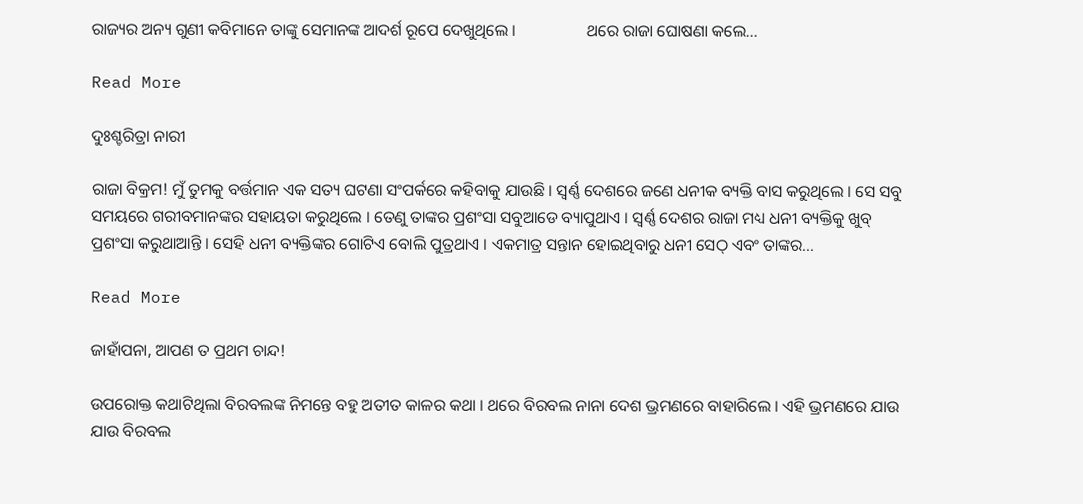ରାଜ୍ୟର ଅନ୍ୟ ଗୁଣୀ କବିମାନେ ତାଙ୍କୁ ସେମାନଙ୍କ ଆଦର୍ଶ ରୂପେ ଦେଖୁଥିଲେ ।                 ଥରେ ରାଜା ଘୋଷଣା କଲେ...

Read More

ଦୁଃଶ୍ଚରିତ୍ରା ନାରୀ

ରାଜା ବିକ୍ରମ! ମୁଁ ତୁମକୁ ବର୍ତ୍ତମାନ ଏକ ସତ୍ୟ ଘଟଣା ସଂପର୍କରେ କହିବାକୁ ଯାଉଛି । ସ୍ୱର୍ଣ୍ଣ ଦେଶରେ ଜଣେ ଧନୀକ ବ୍ୟକ୍ତି ବାସ କରୁଥିଲେ । ସେ ସବୁ ସମୟରେ ଗରୀବମାନଙ୍କର ସହାୟତା କରୁଥିଲେ । ତେଣୁ ତାଙ୍କର ପ୍ରଶଂସା ସବୁଆଡେ ବ୍ୟାପୁଥାଏ । ସ୍ୱର୍ଣ୍ଣ ଦେଶର ରାଜା ମଧ୍ୟ ଧନୀ ବ୍ୟକ୍ତିକୁ ଖୁବ୍ ପ୍ରଶଂସା କରୁଥାଆନ୍ତି । ସେହି ଧନୀ ବ୍ୟକ୍ତିଙ୍କର ଗୋଟିଏ ବୋଲି ପୁତ୍ରଥାଏ । ଏକମାତ୍ର ସନ୍ତାନ ହୋଇଥିବାରୁ ଧନୀ ସେଠ୍ ଏବଂ ତାଙ୍କର...

Read More

ଜାହାଁପନା, ଆପଣ ତ ପ୍ରଥମ ଚାନ୍ଦ!

ଉପରୋକ୍ତ କଥାଟିଥିଲା ବିରବଲଙ୍କ ନିମନ୍ତେ ବହୁ ଅତୀତ କାଳର କଥା । ଥରେ ବିରବଲ ନାନା ଦେଶ ଭ୍ରମଣରେ ବାହାରିଲେ । ଏହି ଭ୍ରମଣରେ ଯାଉ ଯାଉ ବିରବଲ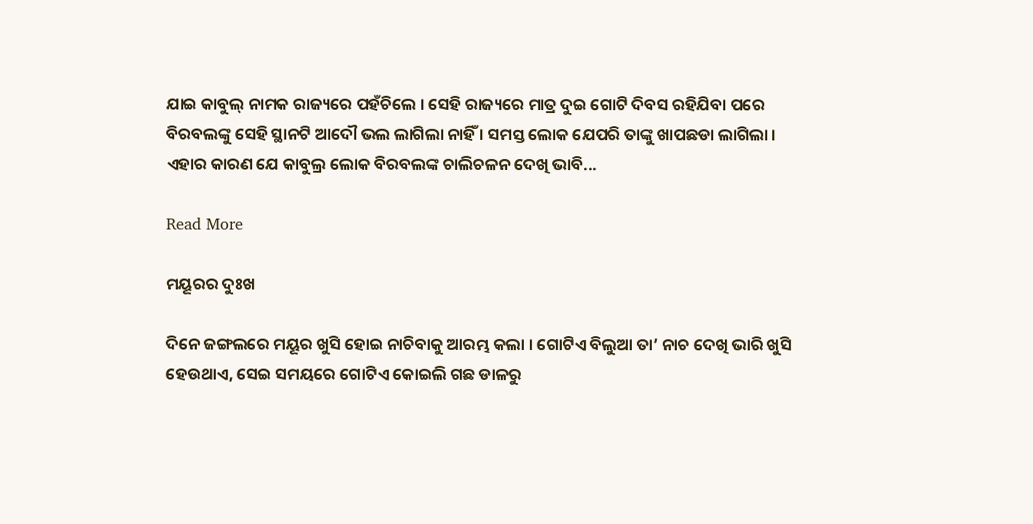ଯାଇ କାବୁଲ୍ ନାମକ ରାଜ୍ୟରେ ପହଁଚିଲେ । ସେହି ରାଜ୍ୟରେ ମାତ୍ର ଦୁଇ ଗୋଟି ଦିବସ ରହିଯିବା ପରେ ବିରବଲଙ୍କୁ ସେହି ସ୍ଥାନଟି ଆଦୌ ଭଲ ଲାଗିଲା ନାହିଁ । ସମସ୍ତ ଲୋକ ଯେପରି ତାଙ୍କୁ ଖାପଛଡା ଲାଗିଲା ।          ଏହାର କାରଣ ଯେ କାବୁଲ୍ର ଲୋକ ବିରବଲଙ୍କ ଚାଲିଚଳନ ଦେଖି ଭାବି...

Read More

ମୟୂରର ଦୁଃଖ

ଦିନେ ଜଙ୍ଗଲରେ ମୟୂର ଖୁସି ହୋଇ ନାଚିବାକୁ ଆରମ୍ଭ କଲା । ଗୋଟିଏ ବିଲୁଆ ତା’ ନାଚ ଦେଖି ଭାରି ଖୁସି ହେଉଥାଏ, ସେଇ ସମୟରେ ଗୋଟିଏ କୋଇଲି ଗଛ ଡାଳରୁ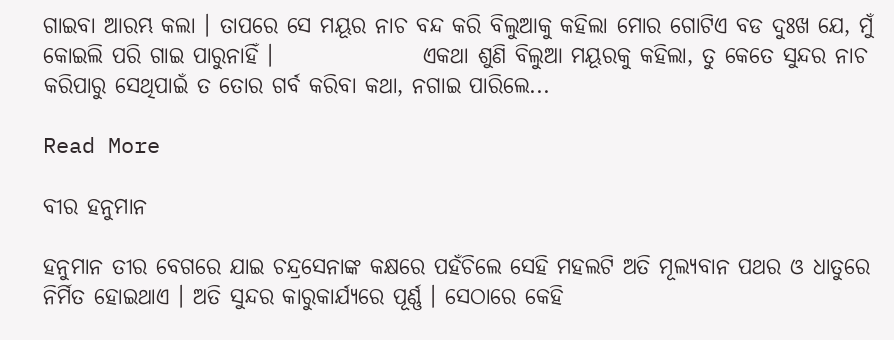ଗାଇବା ଆରମ୍ଭ କଲା । ତାପରେ ସେ ମୟୂର ନାଚ ବନ୍ଦ କରି ବିଲୁଆକୁ କହିଲା ମୋର ଗୋଟିଏ ବଡ ଦୁଃଖ ଯେ, ମୁଁ କୋଇଲି ପରି ଗାଇ ପାରୁନାହିଁ ।                 ଏକଥା ଶୁଣି ବିଲୁଆ ମୟୂରକୁ କହିଲା, ତୁ କେତେ ସୁନ୍ଦର ନାଚ କରିପାରୁ ସେଥିପାଇଁ ତ ତୋର ଗର୍ବ କରିବା କଥା, ନଗାଇ ପାରିଲେ...

Read More

ବୀର ହନୁମାନ

ହନୁମାନ ତୀର ବେଗରେ ଯାଇ ଚନ୍ଦ୍ରସେନାଙ୍କ କକ୍ଷରେ ପହଁଚିଲେ ସେହି ମହଲଟି ଅତି ମୂଲ୍ୟବାନ ପଥର ଓ ଧାତୁରେ ନିର୍ମିତ ହୋଇଥାଏ । ଅତି ସୁନ୍ଦର କାରୁକାର୍ଯ୍ୟରେ ପୂର୍ଣ୍ଣ । ସେଠାରେ କେହି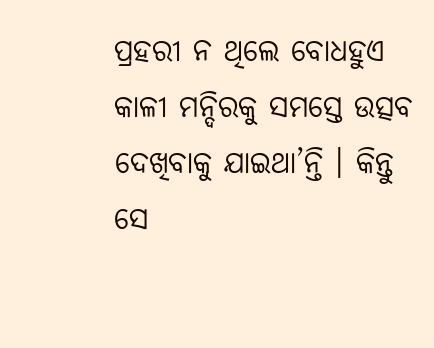ପ୍ରହରୀ ନ ଥିଲେ ବୋଧହୁଏ କାଳୀ ମନ୍ଦିରକୁ ସମସ୍ତେ ଉତ୍ସବ ଦେଖିବାକୁ ଯାଇଥା’ନ୍ତି । କିନ୍ତୁ ସେ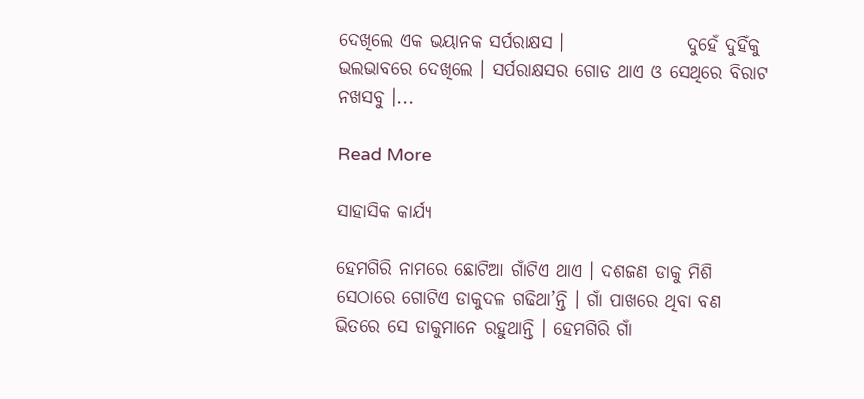ଦେଖିଲେ ଏକ ଭୟାନକ ସର୍ପରାକ୍ଷସ ।                 ଦୁହେଁ ଦୁହିଁକୁ ଭଲଭାବରେ ଦେଖିଲେ । ସର୍ପରାକ୍ଷସର ଗୋଡ ଥାଏ ଓ ସେଥିରେ ବିରାଟ ନଖସବୁ ।...

Read More

ସାହାସିକ କାର୍ଯ୍ୟ

ହେମଗିରି ନାମରେ ଛୋଟିଆ ଗାଁଟିଏ ଥାଏ । ଦଶଜଣ ଡାକୁ ମିଶି ସେଠାରେ ଗୋଟିଏ ଡାକୁଦଳ ଗଢିଥା’ନ୍ତି । ଗାଁ ପାଖରେ ଥିବା ବଣ ଭିତରେ ସେ ଡାକୁମାନେ ରହୁଥାନ୍ତି । ହେମଗିରି ଗାଁ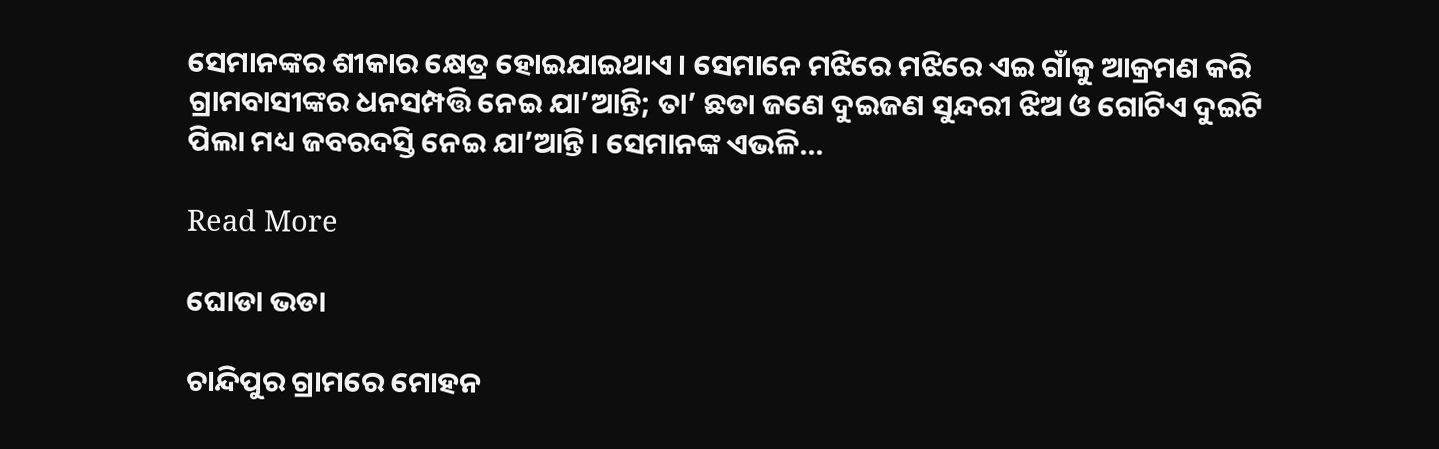ସେମାନଙ୍କର ଶୀକାର କ୍ଷେତ୍ର ହୋଇଯାଇଥାଏ । ସେମାନେ ମଝିରେ ମଝିରେ ଏଇ ଗାଁକୁ ଆକ୍ରମଣ କରି ଗ୍ରାମବାସୀଙ୍କର ଧନସମ୍ପତ୍ତି ନେଇ ଯା’ଆନ୍ତି; ତା’ ଛଡା ଜଣେ ଦୁଇଜଣ ସୁନ୍ଦରୀ ଝିଅ ଓ ଗୋଟିଏ ଦୁଇଟି ପିଲା ମଧ୍ୟ ଜବରଦସ୍ତି ନେଇ ଯା’ଆନ୍ତି । ସେମାନଙ୍କ ଏଭଳି...

Read More

ଘୋଡା ଭଡା

ଚାନ୍ଦିପୁର ଗ୍ରାମରେ ମୋହନ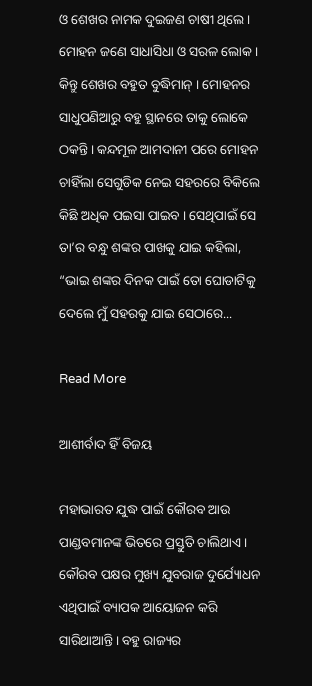ଓ ଶେଖର ନାମକ ଦୁଇଜଣ ଚାଷୀ ଥିଲେ । ମୋହନ ଜଣେ ସାଧାସିଧା ଓ ସରଳ ଲୋକ । କିନ୍ତୁ ଶେଖର ବହୁତ ବୁଦ୍ଧିମାନ୍ । ମୋହନର ସାଧୁପଣିଆରୁ ବହୁ ସ୍ଥାନରେ ତାକୁ ଲୋକେ ଠକନ୍ତି । କନ୍ଦମୂଳ ଆମଦାନୀ ପରେ ମୋହନ ଚାହିଁଲା ସେଗୁଡିକ ନେଇ ସହରରେ ବିକିଲେ କିଛି ଅଧିକ ପଇସା ପାଇବ । ସେଥିପାଇଁ ସେ ତା’ର ବନ୍ଧୁ ଶଙ୍କର ପାଖକୁ ଯାଇ କହିଲା, “ଭାଇ ଶଙ୍କର ଦିନକ ପାଇଁ ତୋ ଘୋଡାଟିକୁ ଦେଲେ ମୁଁ ସହରକୁ ଯାଇ ସେଠାରେ...

Read More

ଆଶୀର୍ବାଦ ହିଁ ବିଜୟ

ମହାଭାରତ ଯୁଦ୍ଧ ପାଇଁ କୌରବ ଆଉ ପାଣ୍ଡବମାନଙ୍କ ଭିତରେ ପ୍ରସ୍ତୁତି ଚାଲିଥାଏ । କୌରବ ପକ୍ଷର ମୁଖ୍ୟ ଯୁବରାଜ ଦୁର୍ଯ୍ୟୋଧନ ଏଥିପାଇଁ ବ୍ୟାପକ ଆୟୋଜନ କରି ସାରିଥାଆନ୍ତି । ବହୁ ରାଜ୍ୟର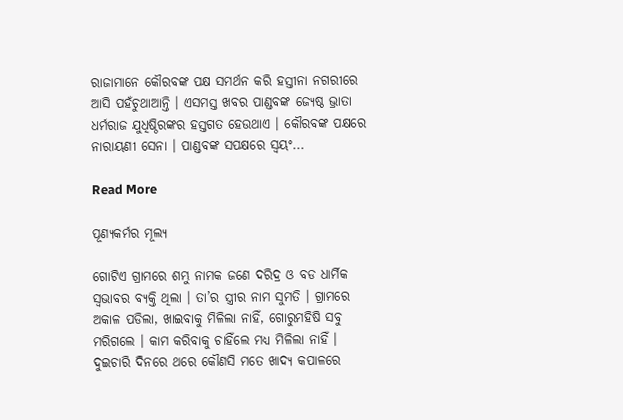ରାଜାମାନେ କୌରବଙ୍କ ପକ୍ଷ ସମର୍ଥନ କରି ହସ୍ତୀନା ନଗରୀରେ ଆସି ପହଁଚୁଥାଆନ୍ତି । ଏସମସ୍ତ ଖବର ପାଣ୍ଡବଙ୍କ ଜ୍ୟେଷ୍ଠ ଭ୍ରାତା ଧର୍ମରାଜ ଯୁଧିଷ୍ଠିରଙ୍କର ହସ୍ତଗତ ହେଉଥାଏ । କୌରବଙ୍କ ପକ୍ଷରେ ନାରାୟଣୀ ସେନା । ପାଣ୍ଡବଙ୍କ ସପକ୍ଷରେ ସ୍ୱୟଂ...

Read More

ପୂଣ୍ୟକର୍ମର ମୂଲ୍ୟ

ଗୋଟିଏ ଗ୍ରାମରେ ଶମ୍ଭୁ ନାମକ ଜଣେ ଦରିଦ୍ର ଓ ବଡ ଧାର୍ମିକ ସ୍ୱଭାବର ବ୍ୟକ୍ତି ଥିଲା । ତା’ର ସ୍ତ୍ରୀର ନାମ ସୁମତି । ଗ୍ରାମରେ ଅକାଳ ପଡିଲା, ଖାଇବାକୁ ମିଳିଲା ନାହିଁ, ଗୋରୁମହିଷି ସବୁ ମରିଗଲେ । କାମ କରିବାକୁ ଚାହିଁଲେ ମଧ୍ୟ ମିଳିଲା ନାହିଁ । ଦୁଇଚାରି ଦିନରେ ଥରେ କୌଣସି ମତେ ଖାଦ୍ୟ କପାଳରେ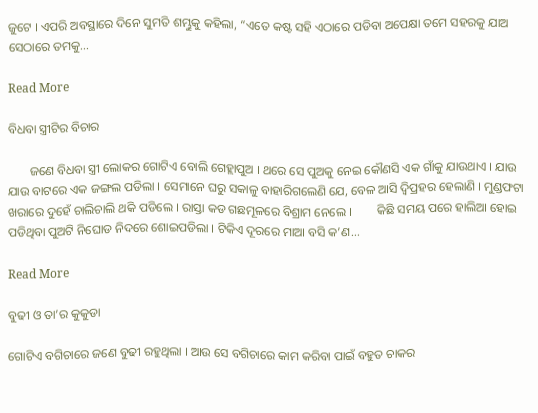ଜୁଟେ । ଏପରି ଅବସ୍ଥାରେ ଦିନେ ସୁମତି ଶମ୍ଭୁକୁ କହିଲା, “ଏତେ କଷ୍ଟ ସହି ଏଠାରେ ପଡିବା ଅପେକ୍ଷା ତମେ ସହରକୁ ଯାଅ ସେଠାରେ ତମକୁ...

Read More

ବିଧବା ସ୍ତ୍ରୀଟିର ବିଚାର

       ଜଣେ ବିଧବା ସ୍ତ୍ରୀ ଲୋକର ଗୋଟିଏ ବୋଲି ଗେହ୍ଲାପୁଅ । ଥରେ ସେ ପୁଅକୁ ନେଇ କୌଣସି ଏକ ଗାଁକୁ ଯାଉଥାଏ । ଯାଉ ଯାଉ ବାଟରେ ଏକ ଜଙ୍ଗଲ ପଡିଲା । ସେମାନେ ଘରୁ ସକାଳୁ ବାହାରିଗଲେଣି ଯେ, ବେଳ ଆସି ଦ୍ୱିପ୍ରହର ହେଲାଣି । ମୁଣ୍ଡଫଟା ଖରାରେ ଦୁହେଁ ଚାଲିଚାଲି ଥକି ପଡିଲେ । ରାସ୍ତା କଡ ଗଛମୂଳରେ ବିଶ୍ରାମ ନେଲେ ।        କିଛି ସମୟ ପରେ ହାଲିଆ ହୋଇ ପଡିଥିବା ପୁଅଟି ନିଘୋଡ ନିଦରେ ଶୋଇପଡିଲା । ଟିକିଏ ଦୂରରେ ମାଆ ବସି କ’ଣ...

Read More

ବୁଢୀ ଓ ତା’ର କୁକୁଡା

ଗୋଟିଏ ବଗିଚାରେ ଜଣେ ବୁଢୀ ରହୁଥିଲା । ଆଉ ସେ ବଗିଚାରେ କାମ କରିବା ପାଇଁ ବହୁତ ଚାକର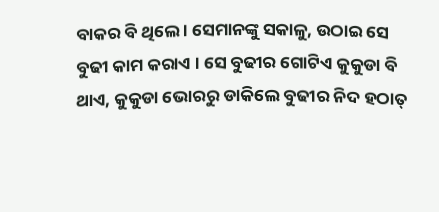ବାକର ବି ଥିଲେ । ସେମାନଙ୍କୁ ସକାଳୁ, ଉଠାଇ ସେ ବୁଢୀ କାମ କରାଏ । ସେ ବୁଢୀର ଗୋଟିଏ କୁକୁଡା ବି ଥାଏ, କୁକୁଡା ଭୋରରୁ ଡାକିଲେ ବୁଢୀର ନିଦ ହଠାତ୍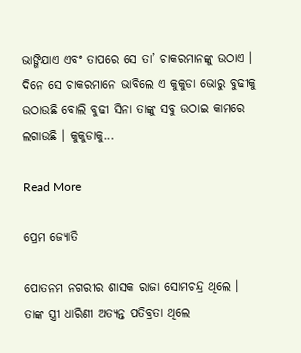ଭାଙ୍ଗିଯାଏ ଏବଂ ତାପରେ ସେ ତା’ ଚାକରମାନଙ୍କୁ ଉଠାଏ । ଦିନେ ସେ ଚାକରମାନେ ଭାବିଲେ ଏ କୁକୁଡା ଭୋରୁ ବୁଢୀକୁ ଉଠାଉଛି ବୋଲି ବୁଢୀ ସିନା ତାଙ୍କୁ ସବୁ ଉଠାଇ କାମରେ ଲଗାଉଛି । କୁକୁଡାକୁ...

Read More

ପ୍ରେମ ଜ୍ୟୋତି

ପୋତନମ ନଗରୀର ଶାସକ ରାଜା ସୋମଚନ୍ଦ୍ର ଥିଲେ । ତାଙ୍କ ସ୍ତ୍ରୀ ଧାରିଣୀ ଅତ୍ୟନ୍ତ ପତିବ୍ରତା ଥିଲେ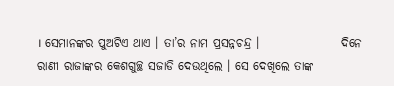। ସେମାନଙ୍କର ପୁଅଟିଏ ଥାଏ । ତା’ର ନାମ ପ୍ରସନ୍ନଚନ୍ଦ୍ର ।                 ଦିନେ ରାଣୀ ରାଜାଙ୍କର କେଶଗୁଚ୍ଛ ସଜାଡି ଦେଉଥିଲେ । ସେ ଦେଖିଲେ ତାଙ୍କ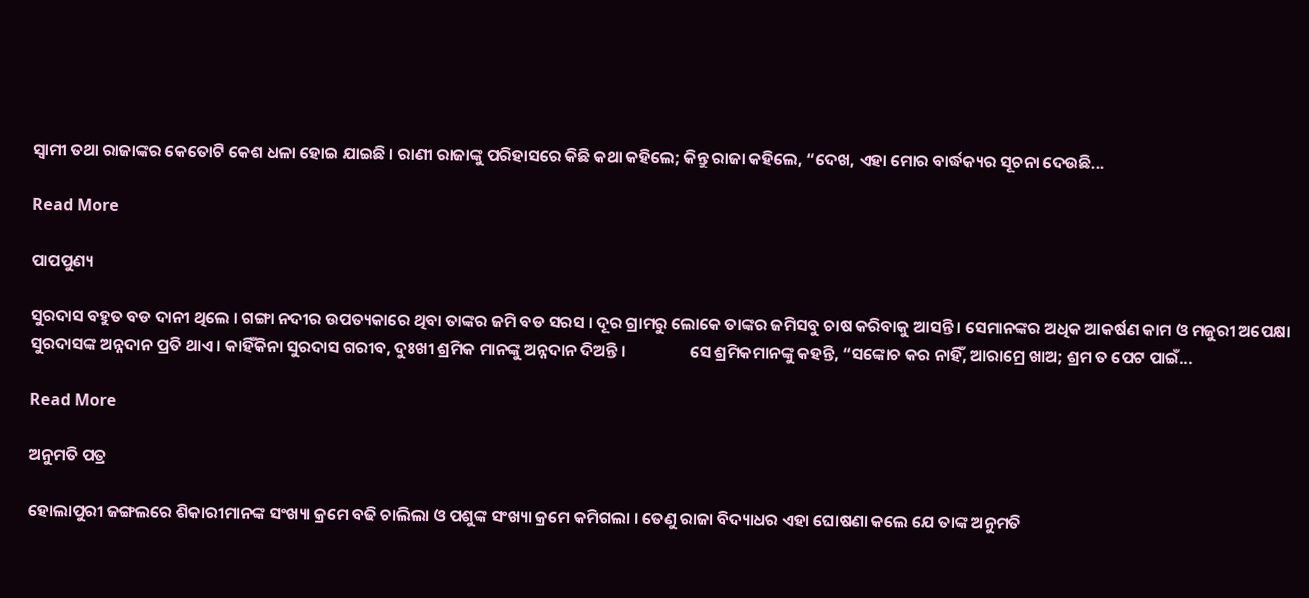ସ୍ୱାମୀ ତଥା ରାଜାଙ୍କର କେତୋଟି କେଶ ଧଳା ହୋଇ ଯାଇଛି । ରାଣୀ ରାଜାଙ୍କୁ ପରିହାସରେ କିଛି କଥା କହିଲେ; କିନ୍ତୁ ରାଜା କହିଲେ, “ଦେଖ, ଏହା ମୋର ବାର୍ଦ୍ଧକ୍ୟର ସୂଚନା ଦେଉଛି...

Read More

ପାପପୁଣ୍ୟ

ସୁରଦାସ ବହୁତ ବଡ ଦାନୀ ଥିଲେ । ଗଙ୍ଗା ନଦୀର ଉପତ୍ୟକାରେ ଥିବା ତାଙ୍କର ଜମି ବଡ ସରସ । ଦୂର ଗ୍ରାମରୁ ଲୋକେ ତାଙ୍କର ଜମିସବୁ ଚାଷ କରିବାକୁ ଆସନ୍ତି । ସେମାନଙ୍କର ଅଧିକ ଆକର୍ଷଣ କାମ ଓ ମଜୁରୀ ଅପେକ୍ଷା ସୁରଦାସଙ୍କ ଅନ୍ନଦାନ ପ୍ରତି ଥାଏ । କାହିଁକିନା ସୁରଦାସ ଗରୀବ, ଦୁଃଖୀ ଶ୍ରମିକ ମାନଙ୍କୁ ଅନ୍ନଦାନ ଦିଅନ୍ତି ।                 ସେ ଶ୍ରମିକମାନଙ୍କୁ କହନ୍ତି, “ସଙ୍କୋଚ କର ନାହିଁ, ଆରାମ୍ରେ ଖାଅ; ଶ୍ରମ ତ ପେଟ ପାଇଁ...

Read More

ଅନୁମତି ପତ୍ର

ହୋଲାପୁରୀ ଜଙ୍ଗଲରେ ଶିକାରୀମାନଙ୍କ ସଂଖ୍ୟା କ୍ରମେ ବଢି ଚାଲିଲା ଓ ପଶୁଙ୍କ ସଂଖ୍ୟା କ୍ରମେ କମିଗଲା । ତେଣୁ ରାଜା ବିଦ୍ୟାଧର ଏହା ଘୋଷଣା କଲେ ଯେ ତାଙ୍କ ଅନୁମତି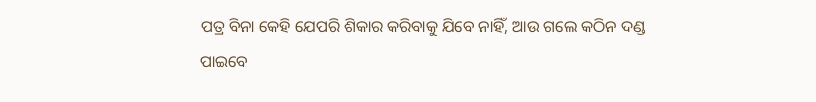ପତ୍ର ବିନା କେହି ଯେପରି ଶିକାର କରିବାକୁ ଯିବେ ନାହିଁ, ଆଉ ଗଲେ କଠିନ ଦଣ୍ଡ ପାଇବେ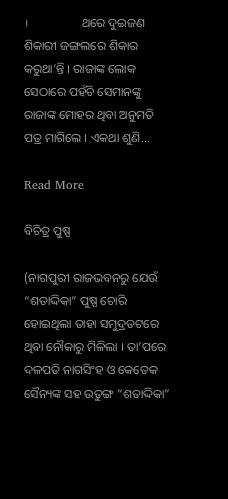।                 ଥରେ ଦୁଇଜଣ ଶିକାରୀ ଜଙ୍ଗଲରେ ଶିକାର କରୁଥା’ନ୍ତି । ରାଜାଙ୍କ ଲୋକ ସେଠାରେ ପହଁଚି ସେମାନଙ୍କୁ ରାଜାଙ୍କ ମୋହର ଥିବା ଅନୁମତି ପତ୍ର ମାଗିଲେ । ଏକଥା ଶୁଣି...

Read More

ବିଚିତ୍ର ପୁଷ୍ପ

(ନାଗପୁରୀ ରାଜଭବନରୁ ଯେଉଁ “ଶତାଦ୍ଦିକା” ପୁଷ୍ପ ଚୋରି ହୋଇଥିଲା ତାହା ସମୁଦ୍ରତଟରେ ଥିବା ନୌକାରୁ ମିଳିଲା । ତା’ପରେ ଦଳପତି ନାଗସିଂହ ଓ କେତେକ ସୈନ୍ୟଙ୍କ ସହ ଉତୁଙ୍ଗ “ଶତାଦ୍ଦିକା”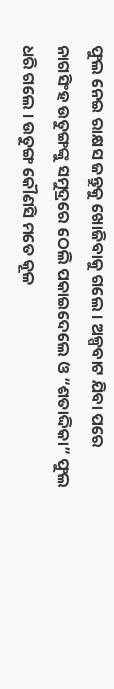ଫୁଲ ନେଇ ରାକ୍ଷସ ଜନ୍ତୁକୁ ଖୋଜିବାକୁ ଗଲେ । ଅଳ୍ପବାଟ ଯିବା ପରେ ନାଗସିଂହ ଉତୁଙ୍ଗଙ୍କୁ ସମୁଦ୍ରରେ ଠେଲି ପକାଇଦେଲେ ଓ “ଶତାଦ୍ଦିକା” ଫୁଲ ଧରି ଗଲେ । ଉତୁଙ୍ଗ କୌଣସି ମତେ କୂଳ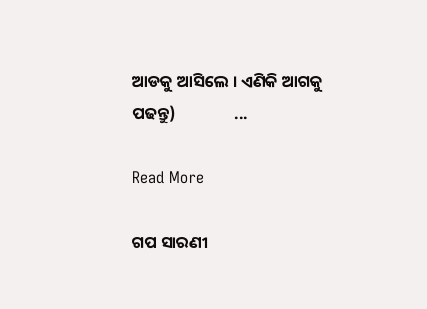ଆଡକୁ ଆସିଲେ । ଏଣିକି ଆଗକୁ ପଢନ୍ତୁ)                ...

Read More

ଗପ ସାରଣୀ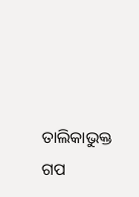ତାଲିକାଭୁକ୍ତ ଗପ